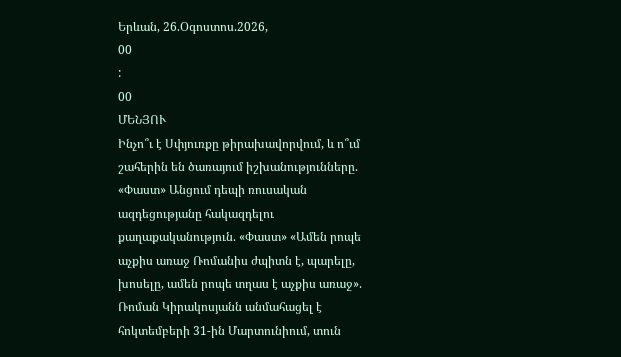Երևան, 26.Օգոստոս.2026,
00
:
00
ՄԵՆՅՈՒ
Ինչո՞ւ է Սփյուռքը թիրախավորվում, և ո՞ւմ շահերին են ծառայում իշխանությունները. «Փաստ» Անցում դեպի ռուսական ազդեցությանը հակազդելու քաղաքականություն. «Փաստ» «Ամեն րոպե աչքիս առաջ Ռոմանիս ժպիտն է, պարելը, խոսելը, ամեն րոպե տղաս է աչքիս առաջ». Ռոման Կիրակոսյանն անմահացել է հոկտեմբերի 31-ին Մարտունիում, տուն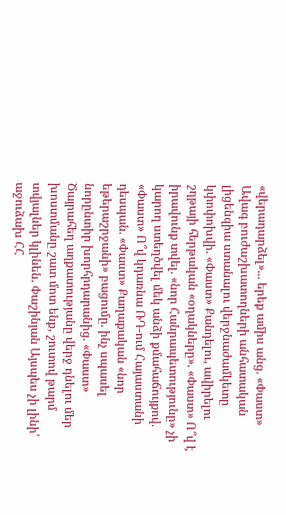«վերադարձել»... երեք ամիս անց. «Փաստ» Ավագ բուժաշխատողների անհատական լիցենզիա ստանալու վերջնաժամկետը կփոփոխվի. «Փաստ» Քանդելու, ավիրելու շղթայի հերթական «օղակները». «Փաստ» Ո՞վ է իրավունք տվել. «նոր Հանրապետությունը» չի կարող ստեղծվել մեկ անձի քմահաճույքով. «Փաստ» Ո՞վ կդառնա ՌԴ-ում Հայաստանի դեսպան. «Փաստ» Քաղաքական «նոր եթերաշրջանի» բացումը. ինչ սպասել նորընտիր խորհրդարանից. «Փաստ» Ծայրահեղ աղքատությանը վերջ դնելու մեր խոստմանը շատ մոտ ենք, շուտով թարմ տվյալներ կլինեն. Փաշինյան Այսպես չի լինի՝ աջուձախ ՀՀ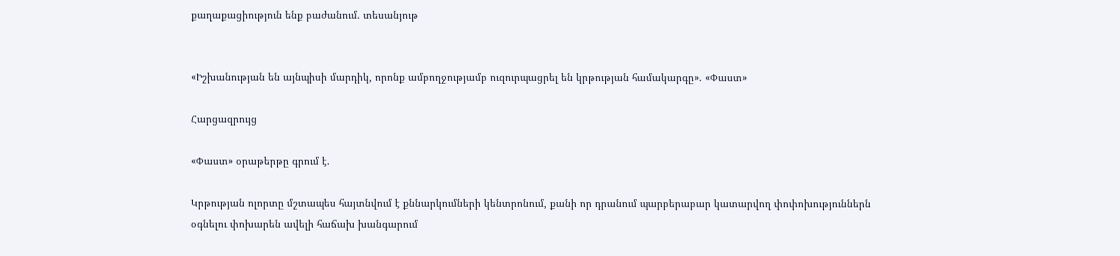քաղաքացիություն ենք բաժանում. տեսանյութ


«Իշխանության են այնպիսի մարդիկ, որոնք ամբողջությամբ ուզուրպացրել են կրթության համակարգը». «Փաստ»

Հարցազրույց

«Փաստ» օրաթերթը գրում է.

Կրթության ոլորտը մշտապես հայտնվում է քննարկումների կենտրոնում, քանի որ դրանում պարբերաբար կատարվող փոփոխություններն օգնելու փոխարեն ավելի հաճախ խանգարում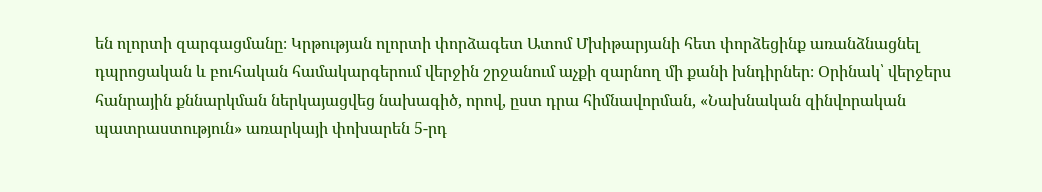են ոլորտի զարգացմանը։ Կրթության ոլորտի փորձագետ Ատոմ Մխիթարյանի հետ փորձեցինք առանձնացնել դպրոցական և բուհական համակարգերում վերջին շրջանում աչքի զարնող մի քանի խնդիրներ։ Օրինակ՝ վերջերս հանրային քննարկման ներկայացվեց նախագիծ, որով, ըստ դրա հիմնավորման, «Նախնական զինվորական պատրաստություն» առարկայի փոխարեն 5-րդ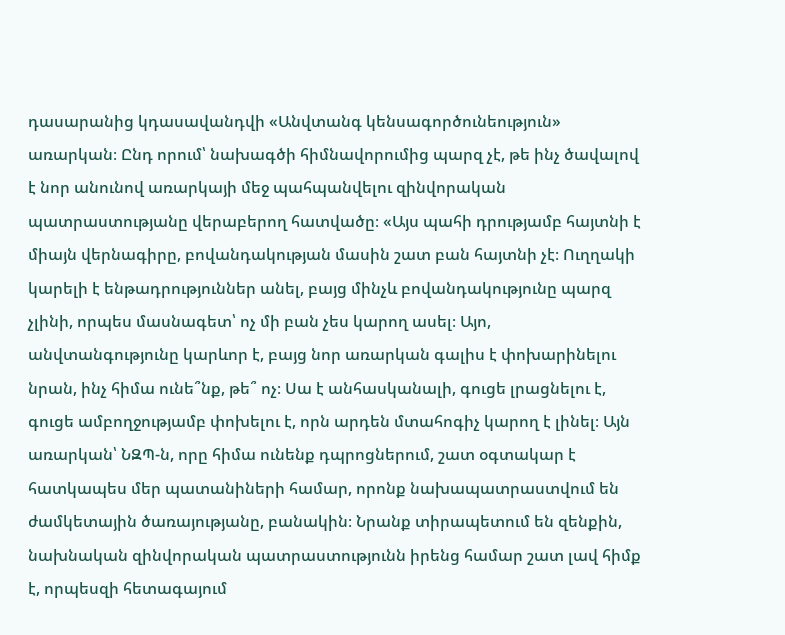դասարանից կդասավանդվի «Անվտանգ կենսագործունեություն» առարկան։ Ընդ որում՝ նախագծի հիմնավորումից պարզ չէ, թե ինչ ծավալով է նոր անունով առարկայի մեջ պահպանվելու զինվորական պատրաստությանը վերաբերող հատվածը։ «Այս պահի դրությամբ հայտնի է միայն վերնագիրը, բովանդակության մասին շատ բան հայտնի չէ։ Ուղղակի կարելի է ենթադրություններ անել, բայց մինչև բովանդակությունը պարզ չլինի, որպես մասնագետ՝ ոչ մի բան չես կարող ասել։ Այո, անվտանգությունը կարևոր է, բայց նոր առարկան գալիս է փոխարինելու նրան, ինչ հիմա ունե՞նք, թե՞ ոչ։ Սա է անհասկանալի, գուցե լրացնելու է, գուցե ամբողջությամբ փոխելու է, որն արդեն մտահոգիչ կարող է լինել։ Այն առարկան՝ ՆԶՊ-ն, որը հիմա ունենք դպրոցներում, շատ օգտակար է հատկապես մեր պատանիների համար, որոնք նախապատրաստվում են ժամկետային ծառայությանը, բանակին։ Նրանք տիրապետում են զենքին, նախնական զինվորական պատրաստությունն իրենց համար շատ լավ հիմք է, որպեսզի հետագայում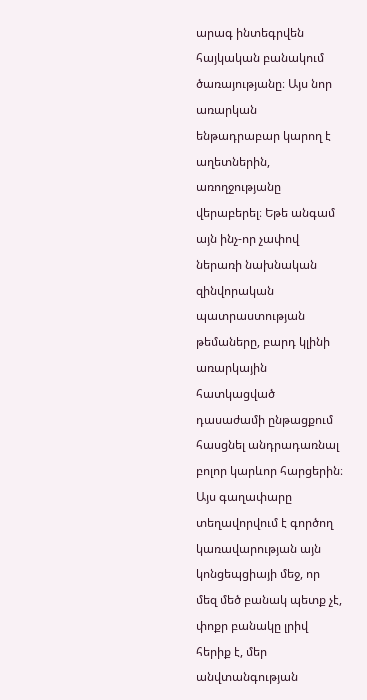արագ ինտեգրվեն հայկական բանակում ծառայությանը։ Այս նոր առարկան ենթադրաբար կարող է աղետներին, առողջությանը վերաբերել։ Եթե անգամ այն ինչ-որ չափով ներառի նախնական զինվորական պատրաստության թեմաները, բարդ կլինի առարկային հատկացված դասաժամի ընթացքում հասցնել անդրադառնալ բոլոր կարևոր հարցերին։ Այս գաղափարը տեղավորվում է գործող կառավարության այն կոնցեպցիայի մեջ, որ մեզ մեծ բանակ պետք չէ, փոքր բանակը լրիվ հերիք է, մեր անվտանգության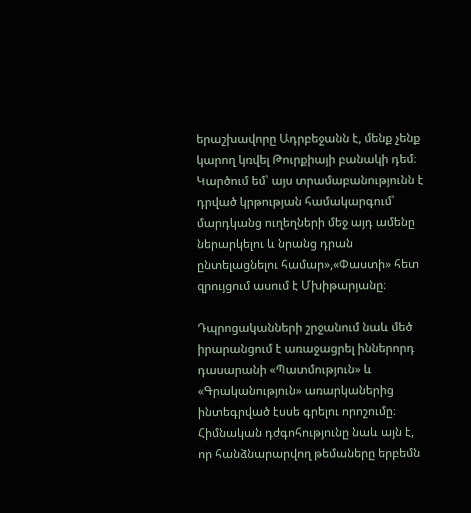երաշխավորը Ադրբեջանն է, մենք չենք կարող կռվել Թուրքիայի բանակի դեմ։ Կարծում եմ՝ այս տրամաբանությունն է դրված կրթության համակարգում՝ մարդկանց ուղեղների մեջ այդ ամենը ներարկելու և նրանց դրան ընտելացնելու համար»,«Փաստի» հետ զրույցում ասում է Մխիթարյանը։

Դպրոցականների շրջանում նաև մեծ իրարանցում է առաջացրել իններորդ դասարանի «Պատմություն» և «Գրականություն» առարկաներից ինտեգրված էսսե գրելու որոշումը։ Հիմնական դժգոհությունը նաև այն է, որ հանձնարարվող թեմաները երբեմն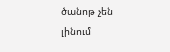ծանոթ չեն լինում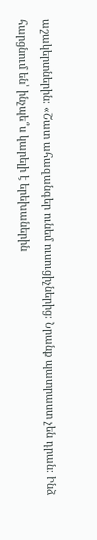աշակերտներին։ «Շատ ահազանգեր ունեմ ուսուցիչներից։ Նրանք պատրաստ չեն դրան։ Ինձ հարցնում են՝ ինչպե՞ս կարելի է երեխաներին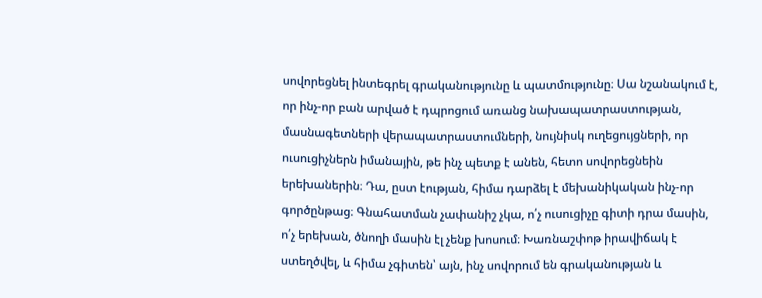սովորեցնել ինտեգրել գրականությունը և պատմությունը։ Սա նշանակում է, որ ինչ-որ բան արված է դպրոցում առանց նախապատրաստության, մասնագետների վերապատրաստումների, նույնիսկ ուղեցույցների, որ ուսուցիչներն իմանային, թե ինչ պետք է անեն, հետո սովորեցնեին երեխաներին։ Դա, ըստ էության, հիմա դարձել է մեխանիկական ինչ-որ գործընթաց։ Գնահատման չափանիշ չկա, ո՛չ ուսուցիչը գիտի դրա մասին, ո՛չ երեխան, ծնողի մասին էլ չենք խոսում։ Խառնաշփոթ իրավիճակ է ստեղծվել, և հիմա չգիտեն՝ այն, ինչ սովորում են գրականության և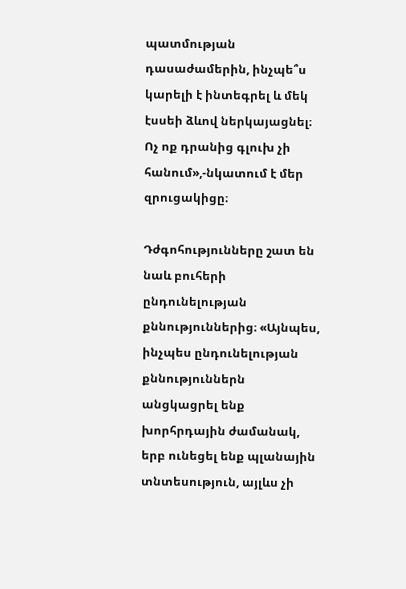պատմության դասաժամերին, ինչպե՞ս կարելի է ինտեգրել և մեկ էսսեի ձևով ներկայացնել։ Ոչ ոք դրանից գլուխ չի հանում»,-նկատում է մեր զրուցակիցը։

Դժգոհությունները շատ են նաև բուհերի ընդունելության քննություններից։ «Այնպես, ինչպես ընդունելության քննություններն անցկացրել ենք խորհրդային ժամանակ, երբ ունեցել ենք պլանային տնտեսություն, այլևս չի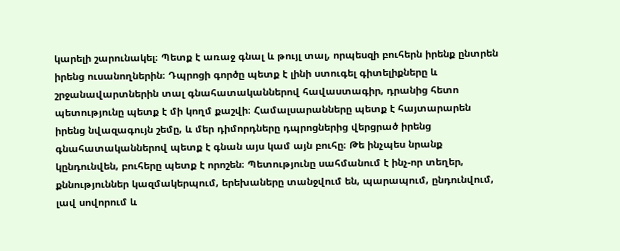կարելի շարունակել։ Պետք է առաջ գնալ և թույլ տալ, որպեսզի բուհերն իրենք ընտրեն իրենց ուսանողներին։ Դպրոցի գործը պետք է լինի ստուգել գիտելիքները և շրջանավարտներին տալ գնահատականներով հավաստագիր, դրանից հետո պետությունը պետք է մի կողմ քաշվի։ Համալսարանները պետք է հայտարարեն իրենց նվազագույն շեմը, և մեր դիմորդները դպրոցներից վերցրած իրենց գնահատականներով պետք է գնան այս կամ այն բուհը։ Թե ինչպես նրանք կընդունվեն, բուհերը պետք է որոշեն։ Պետությունը սահմանում է ինչ-որ տեղեր, քննություններ կազմակերպում, երեխաները տանջվում են, պարապում, ընդունվում, լավ սովորում և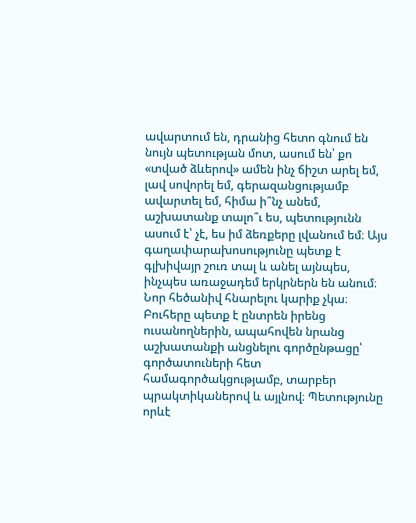ավարտում են, դրանից հետո գնում են նույն պետության մոտ, ասում են՝ քո «տված ձևերով» ամեն ինչ ճիշտ արել եմ, լավ սովորել եմ, գերազանցությամբ ավարտել եմ, հիմա ի՞նչ անեմ, աշխատանք տալո՞ւ ես, պետությունն ասում է՝ չէ, ես իմ ձեռքերը լվանում եմ։ Այս գաղափարախոսությունը պետք է գլխիվայր շուռ տալ և անել այնպես, ինչպես առաջադեմ երկրներն են անում։ Նոր հեծանիվ հնարելու կարիք չկա։ Բուհերը պետք է ընտրեն իրենց ուսանողներին, ապահովեն նրանց աշխատանքի անցնելու գործընթացը՝ գործատուների հետ համագործակցությամբ, տարբեր պրակտիկաներով և այլնով։ Պետությունը որևէ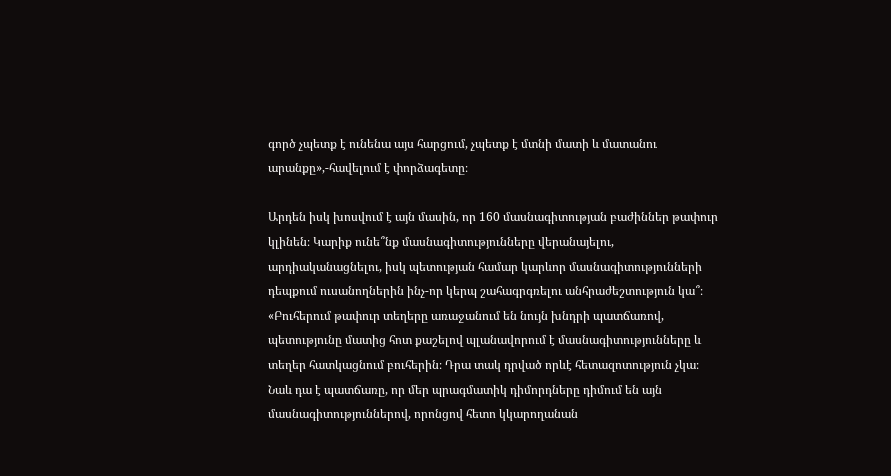գործ չպետք է ունենա այս հարցում, չպետք է մտնի մատի և մատանու արանքը»,-հավելում է փորձագետը։

Արդեն իսկ խոսվում է այն մասին, որ 160 մասնագիտության բաժիններ թափուր կլինեն։ Կարիք ունե՞նք մասնագիտությունները վերանայելու, արդիականացնելու, իսկ պետության համար կարևոր մասնագիտությունների դեպքում ուսանողներին ինչ-որ կերպ շահագրգռելու անհրաժեշտություն կա՞։ «Բուհերում թափուր տեղերը առաջանում են նույն խնդրի պատճառով, պետությունը մատից հոտ քաշելով պլանավորում է մասնագիտությունները և տեղեր հատկացնում բուհերին։ Դրա տակ դրված որևէ հետազոտություն չկա։ Նաև դա է պատճառը, որ մեր պրագմատիկ դիմորդները դիմում են այն մասնագիտություններով, որոնցով հետո կկարողանան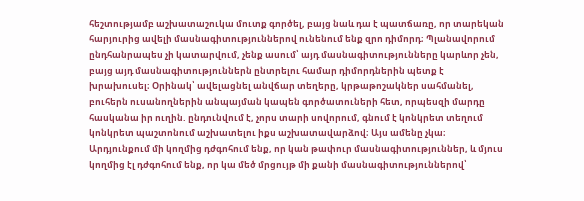հեշտությամբ աշխատաշուկա մուտք գործել, բայց նաև դա է պատճառը, որ տարեկան հարյուրից ավելի մասնագիտություններով ունենում ենք զրո դիմորդ։ Պլանավորում ընդհանրապես չի կատարվում, չենք ասում՝ այդ մասնագիտությունները կարևոր չեն, բայց այդ մասնագիտություններն ընտրելու համար դիմորդներին պետք է խրախուսել։ Օրինակ՝ ավելացնել անվճար տեղերը, կրթաթոշակներ սահմանել, բուհերն ուսանողներին անպայման կապեն գործատուների հետ, որպեսզի մարդը հասկանա իր ուղին. ընդունվում է, չորս տարի սովորում, գնում է կոնկրետ տեղում կոնկրետ պաշտոնում աշխատելու իքս աշխատավարձով։ Այս ամենը չկա։ Արդյունքում մի կողմից դժգոհում ենք, որ կան թափուր մասնագիտություններ, և մյուս կողմից էլ դժգոհում ենք, որ կա մեծ մրցույթ մի քանի մասնագիտություններով՝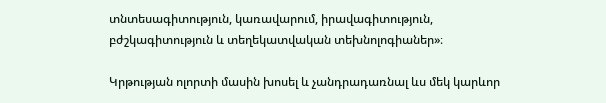տնտեսագիտություն, կառավարում, իրավագիտություն, բժշկագիտություն և տեղեկատվական տեխնոլոգիաներ»։

Կրթության ոլորտի մասին խոսել և չանդրադառնալ ևս մեկ կարևոր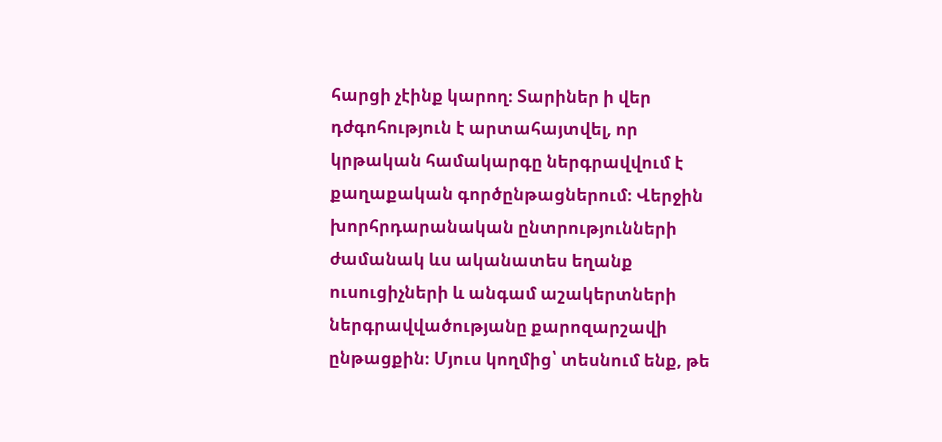հարցի չէինք կարող։ Տարիներ ի վեր դժգոհություն է արտահայտվել, որ կրթական համակարգը ներգրավվում է քաղաքական գործընթացներում։ Վերջին խորհրդարանական ընտրությունների ժամանակ ևս ականատես եղանք ուսուցիչների և անգամ աշակերտների ներգրավվածությանը քարոզարշավի ընթացքին։ Մյուս կողմից՝ տեսնում ենք, թե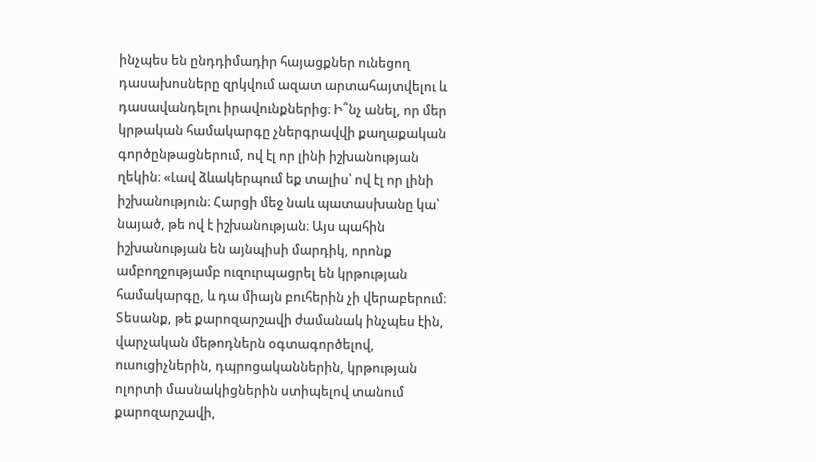ինչպես են ընդդիմադիր հայացքներ ունեցող դասախոսները զրկվում ազատ արտահայտվելու և դասավանդելու իրավունքներից։ Ի՞նչ անել, որ մեր կրթական համակարգը չներգրավվի քաղաքական գործընթացներում, ով էլ որ լինի իշխանության ղեկին։ «Լավ ձևակերպում եք տալիս՝ ով էլ որ լինի իշխանություն։ Հարցի մեջ նաև պատասխանը կա՝ նայած, թե ով է իշխանության։ Այս պահին իշխանության են այնպիսի մարդիկ, որոնք ամբողջությամբ ուզուրպացրել են կրթության համակարգը, և դա միայն բուհերին չի վերաբերում։ Տեսանք, թե քարոզարշավի ժամանակ ինչպես էին, վարչական մեթոդներն օգտագործելով, ուսուցիչներին, դպրոցականներին, կրթության ոլորտի մասնակիցներին ստիպելով տանում քարոզարշավի,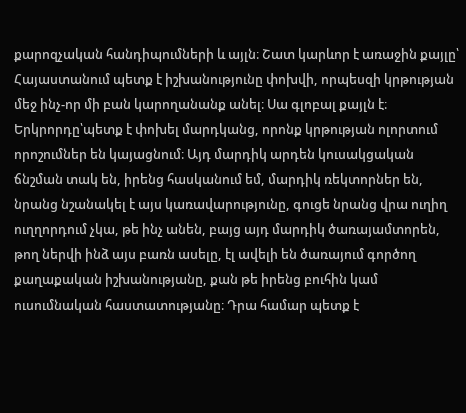քարոզչական հանդիպումների և այլն։ Շատ կարևոր է առաջին քայլը՝ Հայաստանում պետք է իշխանությունը փոխվի, որպեսզի կրթության մեջ ինչ-որ մի բան կարողանանք անել։ Սա գլոբալ քայլն է։ Երկրորդը՝պետք է փոխել մարդկանց, որոնք կրթության ոլորտում որոշումներ են կայացնում։ Այդ մարդիկ արդեն կուսակցական ճնշման տակ են, իրենց հասկանում եմ, մարդիկ ռեկտորներ են, նրանց նշանակել է այս կառավարությունը, գուցե նրանց վրա ուղիղ ուղղորդում չկա, թե ինչ անեն, բայց այդ մարդիկ ծառայամտորեն, թող ներվի ինձ այս բառն ասելը, էլ ավելի են ծառայում գործող քաղաքական իշխանությանը, քան թե իրենց բուհին կամ ուսումնական հաստատությանը։ Դրա համար պետք է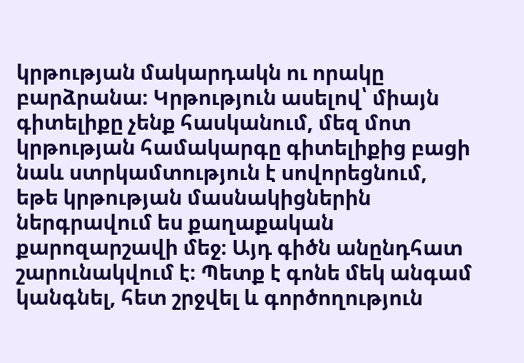կրթության մակարդակն ու որակը բարձրանա։ Կրթություն ասելով՝ միայն գիտելիքը չենք հասկանում, մեզ մոտ կրթության համակարգը գիտելիքից բացի նաև ստրկամտություն է սովորեցնում, եթե կրթության մասնակիցներին ներգրավում ես քաղաքական քարոզարշավի մեջ։ Այդ գիծն անընդհատ շարունակվում է։ Պետք է գոնե մեկ անգամ կանգնել, հետ շրջվել և գործողություն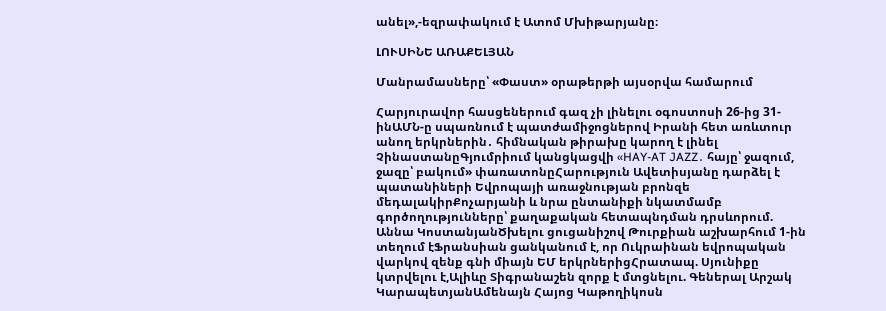անել»,-եզրափակում է Ատոմ Մխիթարյանը։

ԼՈՒՍԻՆԵ ԱՌԱՔԵԼՅԱՆ

Մանրամասները՝ «Փաստ» օրաթերթի այսօրվա համարում

Հարյուրավոր հասցեներում գազ չի լինելու օգոստոսի 26-ից 31-ինԱՄՆ-ը սպառնում է պատժամիջոցներով Իրանի հետ առևտուր անող երկրներին․ հիմնական թիրախը կարող է լինել ՉինաստանըԳյումրիում կանցկացվի «HAY-AT JAZZ․ հայը՝ ջազում, ջազը՝ բակում» փառատոնըՀարություն Ավետիսյանը դարձել է պատանիների Եվրոպայի առաջնության բրոնզե մեդալակիրՔոչարյանի և նրա ընտանիքի նկատմամբ գործողությունները՝ քաղաքական հետապնդման դրսևորում. Աննա ԿոստանյանԾխելու ցուցանիշով Թուրքիան աշխարհում 1-ին տեղում էՖրանսիան ցանկանում է, որ Ուկրաինան եվրոպական վարկով զենք գնի միայն ԵՄ երկրներիցՀրատապ. Սյունիքը կտրվելու է,Ալիևը Տիգրանաշեն զորք է մտցնելու. Գեներալ Արշակ ԿարապետյանԱմենայն Հայոց Կաթողիկոսն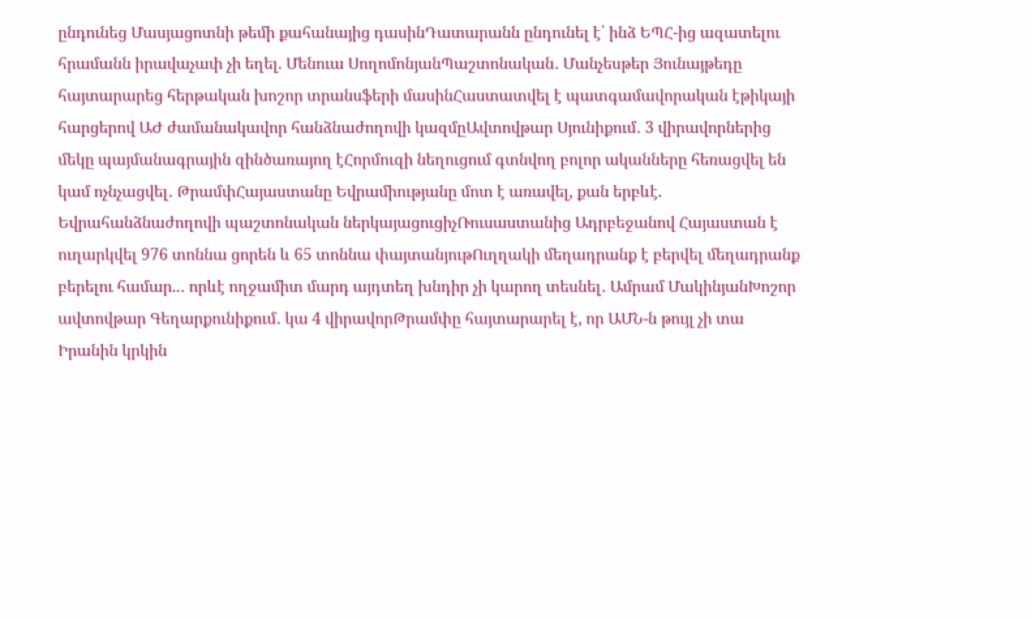ընդունեց Մասյացոտնի թեմի քահանայից դասինԴատարանն ընդունել է՝ ինձ ԵՊՀ-ից ազատելու հրամանն իրավաչափ չի եղել. Մենուա ՍողոմոնյանՊաշտոնական․ Մանչեսթեր Յունայթեդը հայտարարեց հերթական խոշոր տրանսֆերի մասինՀաստատվել է պատգամավորական էթիկայի հարցերով ԱԺ ժամանակավոր հանձնաժողովի կազմըԱվտովթար Սյունիքում․ 3 վիրավորներից մեկը պայմանագրային զինծառայող էՀորմուզի նեղուցում գտնվող բոլոր ականները հեռացվել են կամ ոչնչացվել․ ԹրամփՀայաստանը Եվրամիությանը մոտ է առավել, քան երբևէ. Եվրահանձնաժողովի պաշտոնական ներկայացուցիչՌուսաստանից Ադրբեջանով Հայաստան է ուղարկվել 976 տոննա ցորեն և 65 տոննա փայտանյութՈւղղակի մեղադրանք է բերվել մեղադրանք բերելու համար..․ որևէ ողջամիտ մարդ այդտեղ խնդիր չի կարող տեսնել․ Ամրամ ՄակինյանԽոշոր ավտովթար Գեղարքունիքում․ կա 4 վիրավորԹրամփը հայտարարել է, որ ԱՄՆ-ն թույլ չի տա Իրանին կրկին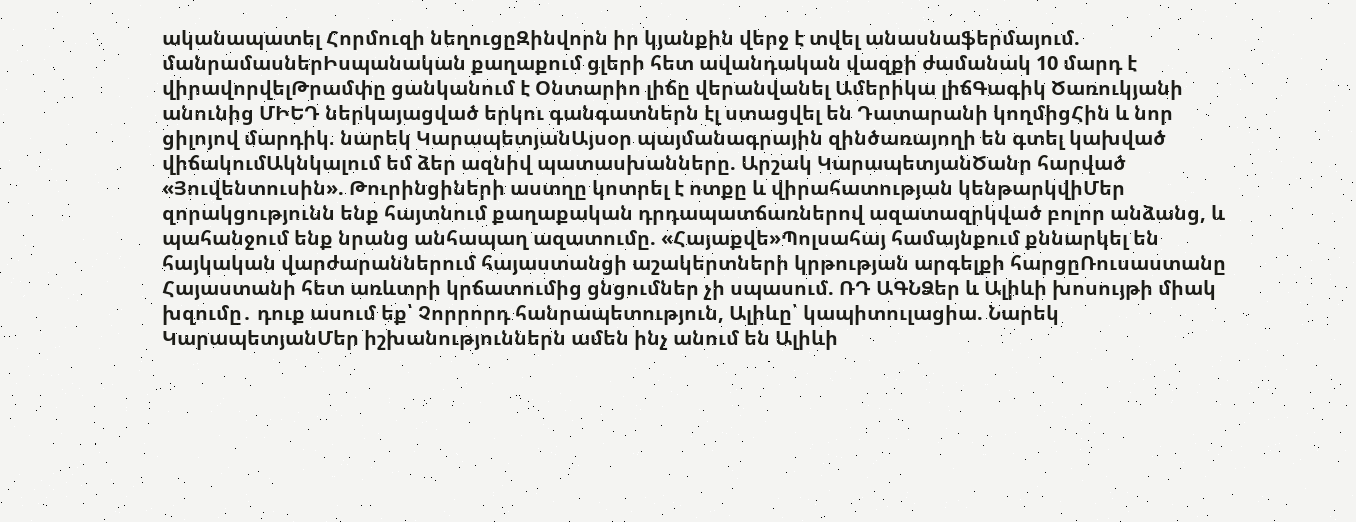ականապատել Հորմուզի նեղուցըԶինվորն իր կյանքին վերջ է տվել անասնաֆերմայում. մանրամասներԻսպանական քաղաքում ցլերի հետ ավանդական վազքի ժամանակ 10 մարդ է վիրավորվելԹրամփը ցանկանում է Օնտարիո լիճը վերանվանել Ամերիկա լիճԳագիկ Ծառուկյանի անունից ՄԻԵԴ ներկայացված երկու գանգատներն էլ ստացվել են Դատարանի կողմիցՀին և նոր ցիլոյով մարդիկ. նարեկ ԿարապետյանԱյսօր պայմանագրային զինծառայողի են գտել կախված վիճակումԱկնկալում եմ ձեր ազնիվ պատասխանները. Արշակ ԿարապետյանԾանր հարված «Յուվենտուսին». Թուրինցիների աստղը կոտրել է ոտքը և վիրահատության կենթարկվիՄեր զորակցությունն ենք հայտնում քաղաքական դրդապատճառներով ազատազրկված բոլոր անձանց, և պահանջում ենք նրանց անհապաղ ազատումը. «Հայաքվե»Պոլսահայ համայնքում քննարկել են հայկական վարժարաններում հայաստանցի աշակերտների կրթության արգելքի հարցըՌուսաստանը Հայաստանի հետ առևտրի կրճատումից ցնցումներ չի սպասում. ՌԴ ԱԳՆՁեր և Ալիևի խոսույթի միակ խզումը․ դուք ասում եք՝ Չորրորդ հանրապետություն, Ալիևը՝ կապիտուլացիա. Նարեկ ԿարապետյանՄեր իշխանություններն ամեն ինչ անում են Ալիևի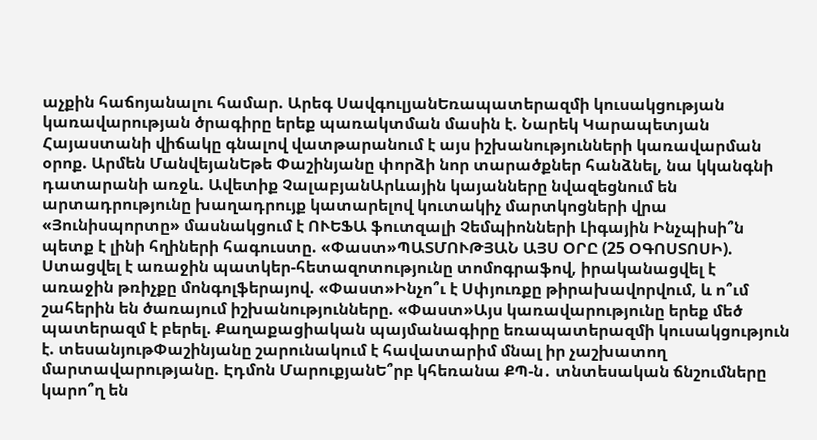աչքին հաճոյանալու համար. Արեգ ՍավգուլյանԵռապատերազմի կուսակցության կառավարության ծրագիրը երեք պառակտման մասին է. Նարեկ Կարապետյան Հայաստանի վիճակը գնալով վատթարանում է այս իշխանությունների կառավարման օրոք. Արմեն ՄանվեյանԵթե Փաշինյանը փորձի նոր տարածքներ հանձնել, նա կկանգնի դատարանի առջև. Ավետիք ՉալաբյանԱրևային կայանները նվազեցնում են արտադրությունը խաղադրույք կատարելով կուտակիչ մարտկոցների վրա «Յունիսպորտը» մասնակցում է ՈՒԵՖԱ ֆուտզալի Չեմպիոնների Լիգային Ինչպիսի՞ն պետք է լինի հղիների հագուստը. «Փաստ»ՊԱՏՄՈՒԹՅԱՆ ԱՅՍ ՕՐԸ (25 ՕԳՈՍՏՈՍԻ). Ստացվել է առաջին պատկեր-հետազոտությունը տոմոգրաֆով, իրականացվել է առաջին թռիչքը մոնգոլֆերայով. «Փաստ»Ինչո՞ւ է Սփյուռքը թիրախավորվում, և ո՞ւմ շահերին են ծառայում իշխանությունները. «Փաստ»Այս կառավարությունը երեք մեծ պատերազմ է բերել. Քաղաքացիական պայմանագիրը եռապատերազմի կուսակցություն է. տեսանյութՓաշինյանը շարունակում է հավատարիմ մնալ իր չաշխատող մարտավարությանը. Էդմոն ՄարուքյանԵ՞րբ կհեռանա ՔՊ-ն․ տնտեսական ճնշումները կարո՞ղ են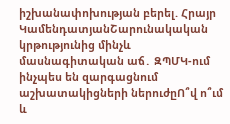իշխանափոխության բերել. Հրայր ԿամենդատյանՇարունակական կրթությունից մինչև մասնագիտական աճ․ ԶՊՄԿ-ում ինչպես են զարգացնում աշխատակիցների ներուժըՈ՞վ ո՞ւմ և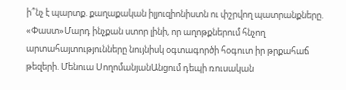ի՞նչ է պարտք. քաղաքական իլյուզիոնիստն ու փշրվող պատրանքները. «Փաստ»Մարդ ինչքան ստոր լինի, որ աղոթքներում հնչող արտահայտությունները նույնիսկ օգտագործի հօգուտ իր թրքահաճ թեզերի. Մենուա ՍողոմանյանԱնցում դեպի ռուսական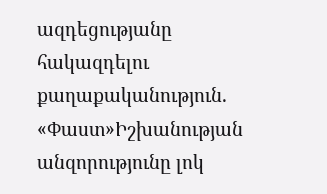ազդեցությանը հակազդելու քաղաքականություն. «Փաստ»Իշխանության անզորությունը լոկ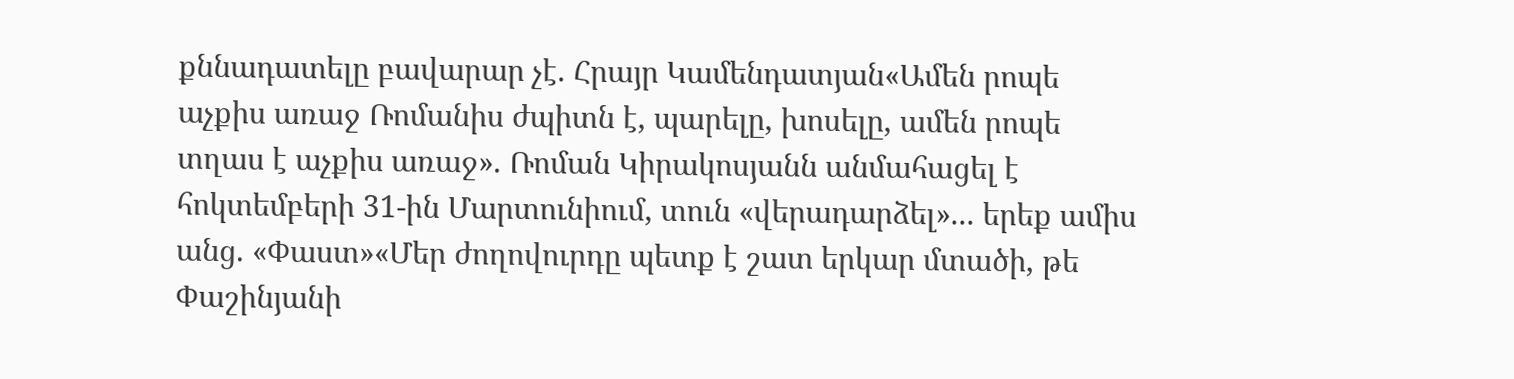քննադատելը բավարար չէ. Հրայր Կամենդատյան«Ամեն րոպե աչքիս առաջ Ռոմանիս ժպիտն է, պարելը, խոսելը, ամեն րոպե տղաս է աչքիս առաջ». Ռոման Կիրակոսյանն անմահացել է հոկտեմբերի 31-ին Մարտունիում, տուն «վերադարձել»... երեք ամիս անց. «Փաստ»«Մեր ժողովուրդը պետք է շատ երկար մտածի, թե Փաշինյանի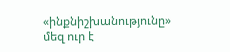«ինքնիշխանությունը» մեզ ուր է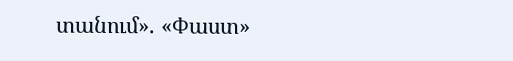տանում». «Փաստ»